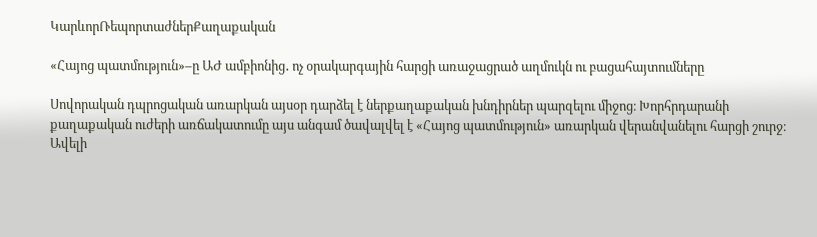ԿարևորՌեպորտաժներՔաղաքական

«Հայոց պատմություն»–ը ԱԺ ամբիոնից․ ոչ օրակարգային հարցի առաջացրած աղմուկն ու բացահայտումները

Սովորական դպրոցական առարկան այսօր դարձել է ներքաղաքական խնդիրներ պարզելու միջոց։ Խորհրդարանի քաղաքական ուժերի առճակատումը այս անգամ ծավալվել է «Հայոց պատմություն» առարկան վերանվանելու հարցի շուրջ։ Ավելի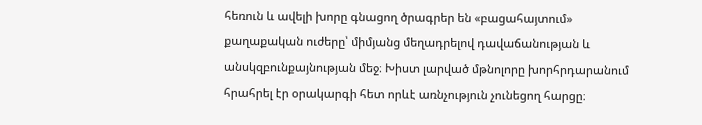հեռուն և ավելի խորը գնացող ծրագրեր են «բացահայտում» քաղաքական ուժերը՝ միմյանց մեղադրելով դավաճանության և անսկզբունքայնության մեջ։ Խիստ լարված մթնոլորը խորհրդարանում հրահրել էր օրակարգի հետ որևէ առնչություն չունեցող հարցը։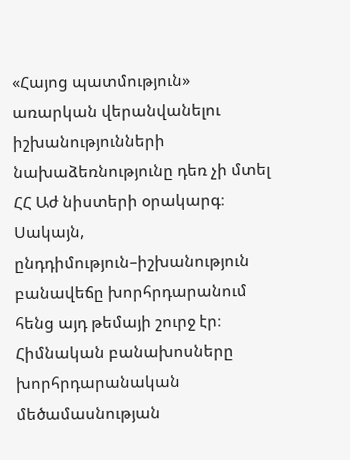«Հայոց պատմություն» առարկան վերանվանելու իշխանությունների նախաձեռնությունը դեռ չի մտել ՀՀ Աժ նիստերի օրակարգ։ Սակայն, ընդդիմություն–իշխանություն բանավեճը խորհրդարանում հենց այդ թեմայի շուրջ էր։ Հիմնական բանախոսները խորհրդարանական մեծամասնության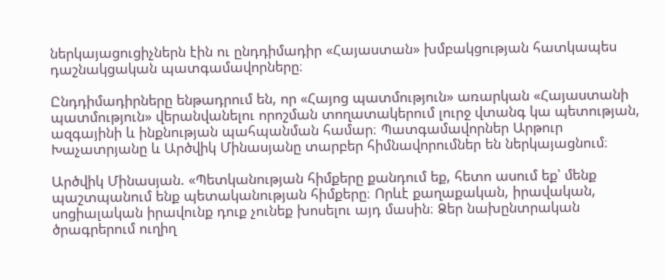ներկայացուցիչներն էին ու ընդդիմադիր «Հայաստան» խմբակցության հատկապես դաշնակցական պատգամավորները։

Ընդդիմադիրները ենթադրում են, որ «Հայոց պատմություն» առարկան «Հայաստանի պատմություն» վերանվանելու որոշման տողատակերում լուրջ վտանգ կա պետության, ազգայինի և ինքնության պահպանման համար։ Պատգամավորներ Արթուր Խաչատրյանը և Արծվիկ Մինասյանը տարբեր հիմնավորումներ են ներկայացնում։

Արծվիկ Մինասյան. «Պետկանության հիմքերը քանդում եք, հետո ասում եք՝ մենք պաշտպանում ենք պետականության հիմքերը։ Որևէ քաղաքական, իրավական, սոցիալական իրավունք դուք չունեք խոսելու այդ մասին։ Ձեր նախընտրական ծրագրերում ուղիղ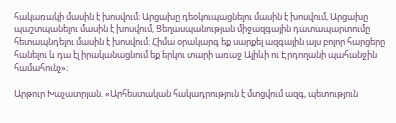հակառակի մասին է խոսվում։ Արցախը դեօկուպացնելու մասին է խոսվում, Արցախը պաշտպանելու մասին է խոսվում, Ցեղասպանության միջազգային դատապարտումը հետապնդելու մասին է խոսվում։ Հիմա օրակարգ եք սարքել ազգային այս բոլոր հարցերը հանելու և դա էլ իրականացնում եք երկու տարի առաջ Ալիևի ու Էրդողանի պահանջին համահունչ»։

Արթուր Խաչատրյան. «Արհեստական հակադրություն է մտցվում ազգ, պետություն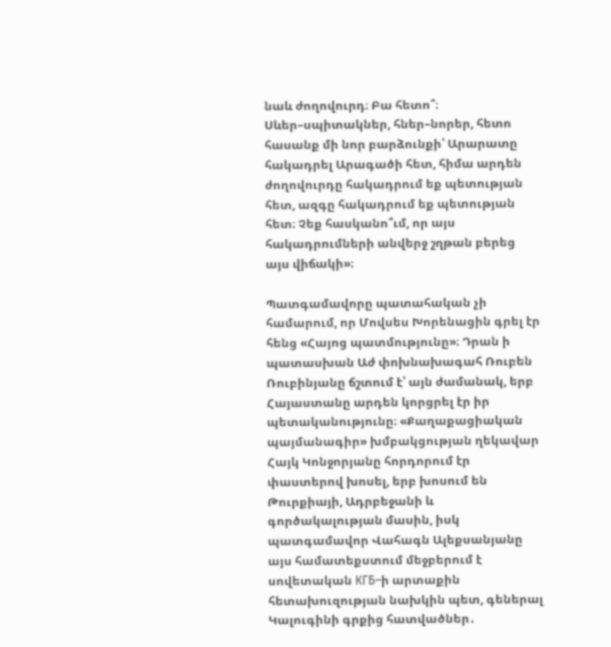նաև ժողովուրդ։ Բա հետո՞։ Սևեր–սպիտակներ, հներ–նորեր, հետո հասանք մի նոր բարձունքի՝ Արարատը հակադրել Արագածի հետ, հիմա արդեն ժողովուրդը հակադրում եք պետության հետ, ազգը հակադրում եք պետության հետ։ Չեք հասկանո՞ւմ, որ այս հակադրումների անվերջ շղթան բերեց այս վիճակի»։

Պատգամավորը պատահական չի համարում, որ Մովսես Խորենացին գրել էր հենց «Հայոց պատմությունը»։ Դրան ի պատասխան Աժ փոխնախագահ Ռուբեն Ռուբինյանը ճշտում է՝ այն ժամանակ, երբ Հայաստանը արդեն կորցրել էր իր պետականությունը։ «Քաղաքացիական պայմանագիր» խմբակցության ղեկավար Հայկ Կոնջորյանը հորդորում էր փաստերով խոսել, երբ խոսում են Թուրքիայի, Ադրբեջանի և գործակալության մասին, իսկ պատգամավոր Վահագն Ալեքսանյանը այս համատեքստում մեջբերում է սովետական КГБ–ի արտաքին հետախուզության նախկին պետ, գեներալ Կալուգինի գրքից հատվածներ․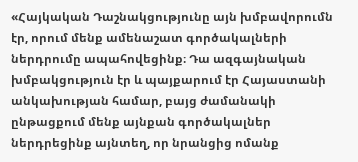«Հայկական Դաշնակցությունը այն խմբավորումն էր, որում մենք ամենաշատ գործակալների ներդրումը ապահովեցինք։ Դա ազգայնական խմբակցություն էր և պայքարում էր Հայաստանի անկախության համար, բայց ժամանակի ընթացքում մենք այնքան գործակալներ ներդրեցինք այնտեղ, որ նրանցից ոմանք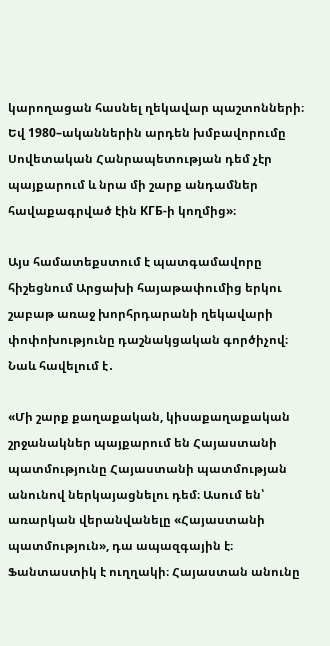կարողացան հասնել ղեկավար պաշտոնների։ Եվ 1980–ականներին արդեն խմբավորումը Սովետական Հանրապետության դեմ չէր պայքարում և նրա մի շարք անդամներ հավաքագրված էին КГБ-ի կողմից»։

Այս համատեքստում է պատգամավորը հիշեցնում Արցախի հայաթափումից երկու շաբաթ առաջ խորհրդարանի ղեկավարի փոփոխությունը դաշնակցական գործիչով։ Նաև հավելում է․

«Մի շարք քաղաքական, կիսաքաղաքական շրջանակներ պայքարում են Հայաստանի պատմությունը Հայաստանի պատմության անունով ներկայացնելու դեմ։ Ասում են՝ առարկան վերանվանելը «Հայաստանի պատմություն», դա ապազգային է։ Ֆանտաստիկ է ուղղակի։ Հայաստան անունը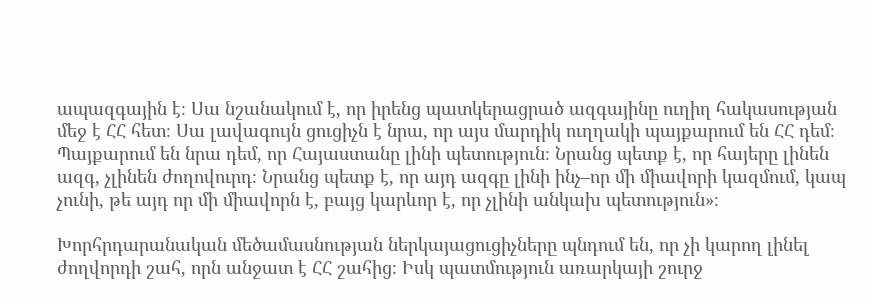ապազգային է։ Սա նշանակում է, որ իրենց պատկերացրած ազգայինը ուղիղ հակասության մեջ է ՀՀ հետ։ Սա լավագույն ցուցիչն է նրա, որ այս մարդիկ ուղղակի պայքարում են ՀՀ դեմ։ Պայքարում են նրա դեմ, որ Հայաստանը լինի պետություն։ Նրանց պետք է, որ հայերը լինեն ազգ, չլինեն ժողովուրդ։ Նրանց պետք է, որ այդ ազգը լինի ինչ–որ մի միավորի կազմում, կապ չունի, թե այդ որ մի միավորն է, բայց կարևոր է, որ չլինի անկախ պետություն»։

Խորհրդարանական մեծամասնության ներկայացուցիչները պնդում են, որ չի կարող լինել ժողվորդի շահ, որն անջատ է ՀՀ շահից։ Իսկ պատմություն առարկայի շուրջ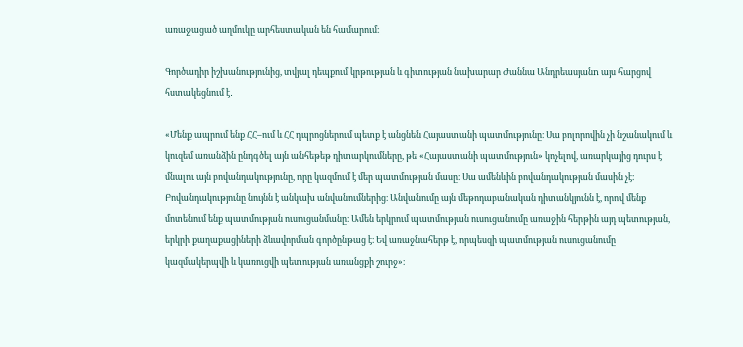առաջացած աղմուկը արհեստական են համարում։

Գործադիր իշխանությունից, տվյալ դեպքում կրթության և գիտության նախարար Ժաննա Անդրեասյանn այս հարցով հստակեցնում է․

«Մենք ապրում ենք ՀՀ–ում և ՀՀ դպրոցներում պետք է անցնեն Հայաստանի պատմությունը։ Սա բոլորովին չի նշանակում և կուզեմ առանձին ընդգծել այն անհեթեթ դիտարկումները, թե «Հայաստանի պատմություն» կոչելով, առարկայից դուրս է մնալու այն բովանդակությունը, որը կազմում է մեր պատմության մասը։ Սա ամենևին բովանդակության մասին չէ։ Բովանդակությունը նույնն է անկախ անվանումներից։ Անվանումը այն մեթոդաբանական դիտանկյունն է, որով մենք մոտենում ենք պատմության ուսուցանմանը։ Ամեն երկրում պատմության ուսուցանումը առաջին հերթին այդ պետության, երկրի քաղաքացիների ձևավորման գործընթաց է։ Եվ առաջնահերթ է, որպեսզի պատմության ուսուցանումը կազմակերպվի և կառուցվի պետության առանցքի շուրջ»։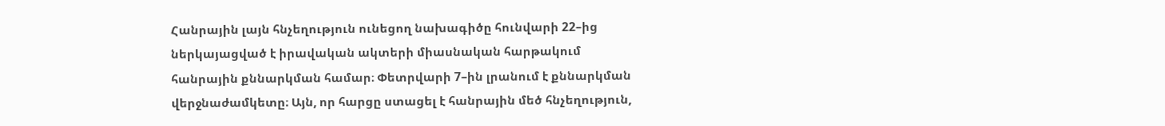Հանրային լայն հնչեղություն ունեցող նախագիծը հունվարի 22–ից ներկայացված է իրավական ակտերի միասնական հարթակում հանրային քննարկման համար։ Փետրվարի 7–ին լրանում է քննարկման վերջնաժամկետը։ Այն, որ հարցը ստացել է հանրային մեծ հնչեղություն,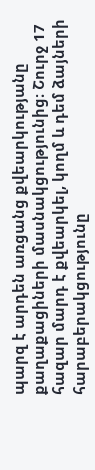պարզ է արդեն առցանց քվեարկությանը քաղաքացիների մասնակցությունից։ Շուրջ 17 հազար մարդ է քվեարկել, կողմ և դեմ ձայների հարաբերակցությունը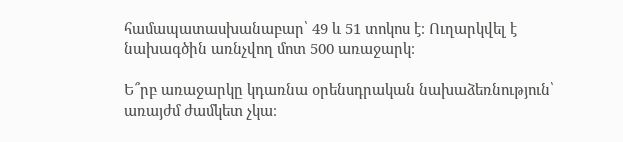համապատասխանաբար՝ 49 և 51 տոկոս է։ Ուղարկվել է նախագծին առնչվող մոտ 500 առաջարկ։

Ե՞րբ առաջարկը կդառնա օրենսդրական նախաձեռնություն՝ առայժմ ժամկետ չկա։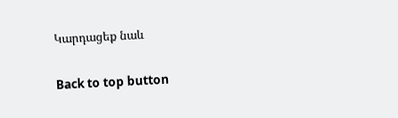Կարդացեք նաև

Back to top button